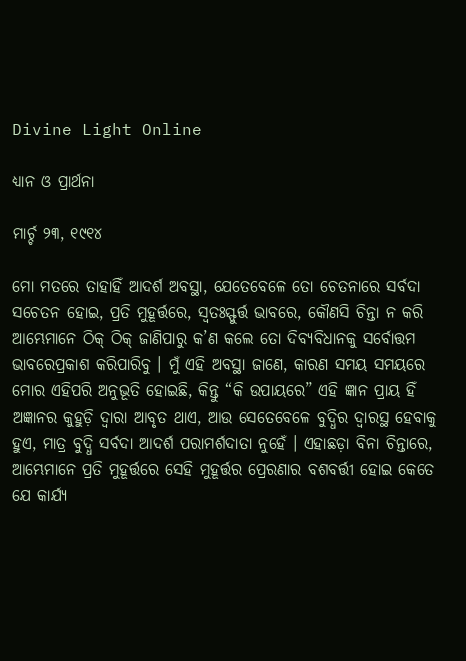Divine Light Online

ଧ୍ୟାନ ଓ ପ୍ରାର୍ଥନା

ମାର୍ଚ୍ଚ ୨୩, ୧୯୧୪

ମୋ ମତରେ ତାହାହିଁ ଆଦର୍ଶ ଅବସ୍ଥା, ଯେତେବେଳେ ତୋ ଚେତନାରେ ସର୍ବଦା ସଚେତନ ହୋଇ, ପ୍ରତି ମୁହୂର୍ତ୍ତରେ, ସ୍ଵତଃସ୍ଫୁର୍ତ୍ତ ଭାବରେ, କୌଣସି ଚିନ୍ତା ନ କରି ଆମ୍ଭେମାନେ ଠିକ୍ ଠିକ୍ ଜାଣିପାରୁ କ’ଣ କଲେ ତୋ ଦିବ୍ୟବିଧାନକୁ ସର୍ବୋତ୍ତମ ଭାବରେପ୍ରକାଶ କରିପାରିବୁ । ମୁଁ ଏହି ଅବସ୍ଥା ଜାଣେ, କାରଣ ସମୟ ସମୟରେ ମୋର ଏହିପରି ଅନୁଭୂତି ହୋଇଛି, କିନ୍ତୁ “କି ଉପାୟରେ” ଏହି ଜ୍ଞାନ ପ୍ରାୟ ହିଁ ଅଜ୍ଞାନର କୁହୁଡ଼ି ଦ୍ଵାରା ଆବୃତ ଥାଏ, ଆଉ ସେତେବେଳେ ବୁଦ୍ଧିର ଦ୍ୱାରସ୍ଥ ହେବାକୁ ହୁଏ, ମାତ୍ର ବୁଦ୍ଧି ସର୍ବଦା ଆଦର୍ଶ ପରାମର୍ଶଦାତା ନୁହେଁ । ଏହାଛଡ଼ା ବିନା ଚିନ୍ତାରେ, ଆମ୍ଭେମାନେ ପ୍ରତି ମୁହୂର୍ତ୍ତରେ ସେହି ମୁହୂର୍ତ୍ତର ପ୍ରେରଣାର ବଶବର୍ତ୍ତୀ ହୋଇ କେତେ ଯେ କାର୍ଯ୍ୟ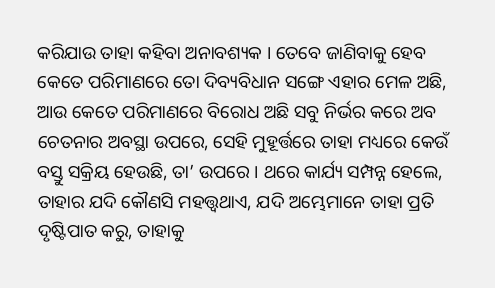କରିଯାଉ ତାହା କହିବା ଅନାବଶ୍ୟକ । ତେବେ ଜାଣିବାକୁ ହେବ କେତେ ପରିମାଣରେ ତୋ ଦିବ୍ୟବିଧାନ ସଙ୍ଗେ ଏହାର ମେଳ ଅଛି, ଆଉ କେତେ ପରିମାଣରେ ବିରୋଧ ଅଛି ସବୁ ନିର୍ଭର କରେ ଅବ ଚେତନାର ଅବସ୍ଥା ଉପରେ, ସେହି ମୁହୂର୍ତ୍ତରେ ତାହା ମଧ୍ୟରେ କେଉଁ ବସ୍ତୁ ସକ୍ରିୟ ହେଉଛି, ତା’ ଉପରେ । ଥରେ କାର୍ଯ୍ୟ ସମ୍ପନ୍ନ ହେଲେ, ତାହାର ଯଦି କୌଣସି ମହତ୍ତ୍ୱଥାଏ, ଯଦି ଅମ୍ଭେମାନେ ତାହା ପ୍ରତି ଦୃଷ୍ଟିପାତ କରୁ, ତାହାକୁ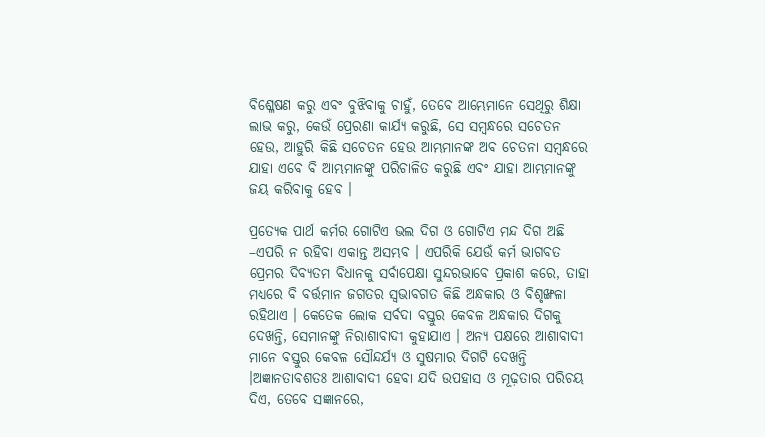ବିଶ୍ଳେଷଣ କରୁ ଏବଂ ବୁଝିବାକୁ ଚାହୁଁ, ତେବେ ଆମ୍ଭେମାନେ ସେଥିରୁ ଶିକ୍ଷା ଲାଭ କରୁ, କେଉଁ ପ୍ରେରଣା କାର୍ଯ୍ୟ କରୁଛି, ସେ ସମ୍ବନ୍ଧରେ ସଚେତନ ହେଉ, ଆହୁରି କିଛି ସଚେତନ ହେଉ ଆମ୍ଭମାନଙ୍କ ଅବ ଚେତନା ସମ୍ବନ୍ଧରେ ଯାହା ଏବେ ବି ଆମ୍ଭମାନଙ୍କୁ ପରିଚାଳିତ କରୁଛି ଏବଂ ଯାହା ଆମ୍ଭମାନଙ୍କୁ ଜୟ କରିବାକୁ ହେବ ।

ପ୍ରତ୍ୟେକ ପାର୍ଥ କର୍ମର ଗୋଟିଏ ଭଲ ଦିଗ ଓ ଗୋଟିଏ ମନ୍ଦ ଦିଗ ଅଛି –ଏପରି ନ ରହିବା ଏକାନ୍ତ ଅସମ୍ଭବ । ଏପରିକି ଯେଉଁ କର୍ମ ଭାଗବତ ପ୍ରେମର ଦିବ୍ୟତମ ବିଧାନକୁ ସର୍ବାପେକ୍ଷା ସୁନ୍ଦରଭାବେ ପ୍ରକାଶ କରେ, ତାହା ମଧ୍ୟରେ ବି ବର୍ତ୍ତମାନ ଜଗତର ସ୍ଵଭାବଗତ କିଛି ଅନ୍ଧକାର ଓ ବିଶୃଙ୍ଖଳା ରହିଥାଏ । କେତେକ ଲୋକ ସର୍ବଦା ବସ୍ତୁର କେବଳ ଅନ୍ଧକାର ଦିଗକୁ ଦେଖନ୍ତି, ସେମାନଙ୍କୁ ନିରାଶାବାଦୀ କୁହାଯାଏ । ଅନ୍ୟ ପକ୍ଷରେ ଆଶାବାଦୀ ମାନେ ବସ୍ତୁର କେବଳ ସୌନ୍ଦର୍ଯ୍ୟ ଓ ସୁଷମାର ଦିଗଟି ଦେଖନ୍ତି ।ଅଜ୍ଞାନତାବଶତଃ ଆଶାବାଦୀ ହେବା ଯଦି ଉପହାସ ଓ ମୂଢ଼ତାର ପରିଚୟ ଦିଏ, ତେବେ ସଜ୍ଞାନରେ,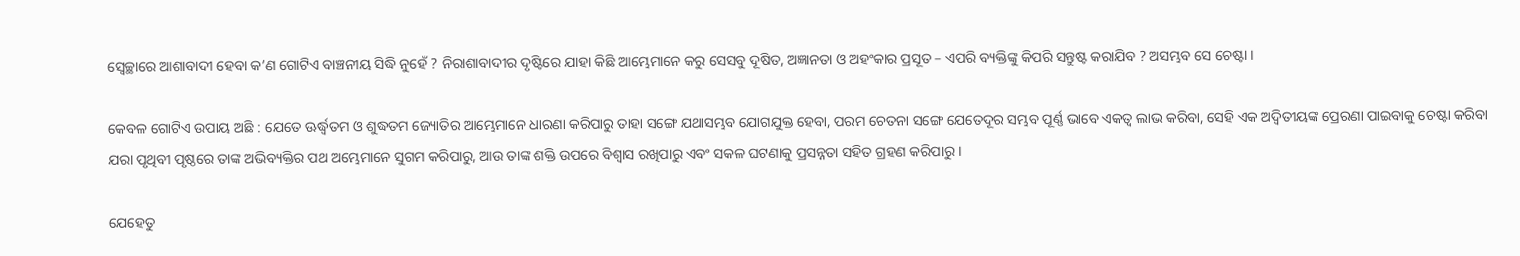ସ୍ଵେଚ୍ଛାରେ ଆଶାବାଦୀ ହେବା କ’ଣ ଗୋଟିଏ ବାଞ୍ଚନୀୟ ସିଦ୍ଧି ନୁହେଁ ? ନିରାଶାବାଦୀର ଦୃଷ୍ଟିରେ ଯାହା କିଛି ଆମ୍ଭେମାନେ କରୁ ସେସବୁ ଦୂଷିତ, ଅଜ୍ଞାନତା ଓ ଅହଂକାର ପ୍ରସୂତ – ଏପରି ବ୍ୟକ୍ତିଙ୍କୁ କିପରି ସନ୍ତୁଷ୍ଟ କରାଯିବ ? ଅସମ୍ଭବ ସେ ଚେଷ୍ଟା ।

କେବଳ ଗୋଟିଏ ଉପାୟ ଅଛି : ଯେତେ ଊର୍ଦ୍ଧ୍ୱତମ ଓ ଶୁଦ୍ଧତମ ଜ୍ୟୋତିର ଆମ୍ଭେମାନେ ଧାରଣା କରିପାରୁ ତାହା ସଙ୍ଗେ ଯଥାସମ୍ଭବ ଯୋଗଯୁକ୍ତ ହେବା, ପରମ ଚେତନା ସଙ୍ଗେ ଯେତେଦୂର ସମ୍ଭବ ପୂର୍ଣ୍ଣ ଭାବେ ଏକତ୍ୱ ଲାଭ କରିବା, ସେହି ଏକ ଅଦ୍ୱିତୀୟଙ୍କ ପ୍ରେରଣା ପାଇବାକୁ ଚେଷ୍ଟା କରିବା ଯରା ପୃଥିବୀ ପୃଷ୍ଠରେ ତାଙ୍କ ଅଭିବ୍ୟକ୍ତିର ପଥ ଅମ୍ଭେମାନେ ସୁଗମ କରିପାରୁ, ଆଉ ତାଙ୍କ ଶକ୍ତି ଉପରେ ବିଶ୍ୱାସ ରଖିପାରୁ ଏବଂ ସକଳ ଘଟଣାକୁ ପ୍ରସନ୍ନତା ସହିତ ଗ୍ରହଣ କରିପାରୁ ।

ଯେହେତୁ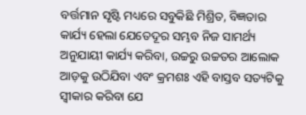ବର୍ତ୍ତମାନ ସୃଷ୍ଟି ମଧ୍ୟରେ ସବୁକିଛି ମିଶ୍ରିତ, ବିଜ୍ଞତାର କାର୍ଯ୍ୟ ହେଲା ଯେତେଦୂର ସମ୍ଭବ ନିଜ ସାମର୍ଥ୍ୟ ଅନୁଯାୟୀ କାର୍ଯ୍ୟ କରିବା, ଉଚ୍ଚରୁ ଉଚ୍ଚତର ଆଲୋକ ଆଡ଼କୁ ଉଠିଯିବା ଏବଂ କ୍ରମଶଃ ଏହି ବାସ୍ତବ ସତ୍ୟଟିକୁ ସ୍ୱୀକାର କରିବା ଯେ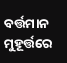ବର୍ତ୍ତମାନ ମୁହୂର୍ତ୍ତରେ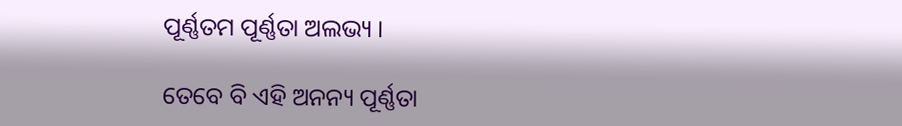ପୂର୍ଣ୍ଣତମ ପୂର୍ଣ୍ଣତା ଅଲଭ୍ୟ ।

ତେବେ ବି ଏହି ଅନନ୍ୟ ପୂର୍ଣ୍ଣତା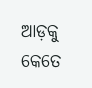ଆଡ଼କୁ କେତେ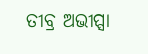ତୀବ୍ର ଅଭୀପ୍ସା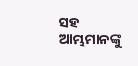ସହ ଆମ୍ଭମାନଙ୍କୁ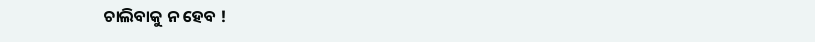ଚାଲିବାକୁ ନ ହେବ !